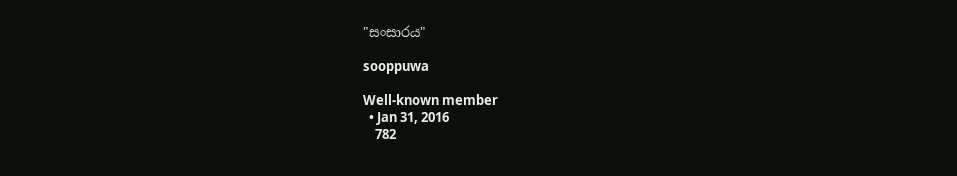"සංසාරය"

sooppuwa

Well-known member
  • Jan 31, 2016
    782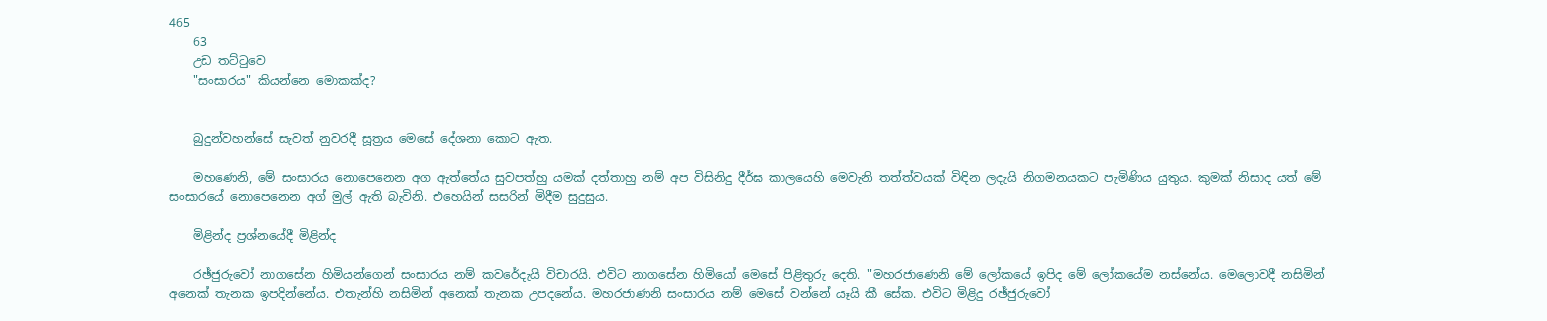465
    63
    උඩ තට්ටුවෙ
    "සංසාරය" කියන්නෙ මොකක්ද?


    බුදුන්වහන්සේ සැවත් නුවරදී සූත්‍රය මෙසේ දේශනා කොට ඇත.

    මහණෙනි, මේ සංසාරය නොපෙනෙන අග ඇත්තේය සුවපත්හු යමක්‌ දත්තාහු නම් අප විසිනිදු දීර්ඝ කාලයෙහි මෙවැනි තත්ත්වයක්‌ විඳින ලදැයි නිගමනයකට පැමිණිය යුතුය. කුමක්‌ නිසාද යත් මේ සංසාරයේ නොපෙනෙන අග් මුල් ඇති බැවිනි. එහෙයින් සසරින් මිදීම සුදුසුය.

    මිළින්ද ප්‍රශ්නයේදී මිළින්ද

    රඡ්ජුරුවෝ නාගසේන හිමියන්ගෙන් සංසාරය නම් කවරේදැයි විචාරයි. එවිට නාගසේන හිමියෝ මෙසේ පිළිතුරු දෙති. "මහරජාණෙනි මේ ලෝකයේ ඉපිද මේ ලෝකයේම නස්‌නේය. මෙලොවදී නසිමින් අනෙක්‌ තැනක ඉපදින්නේය. එතැන්හි නසිමින් අනෙක්‌ තැනක උපදනේය. මහරජාණනි සංසාරය නම් මෙසේ වන්නේ යෑයි කී සේක. එවිට මිළිදු රඡ්ජුරුවෝ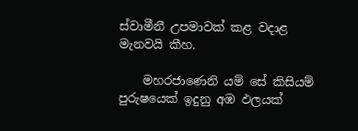ස්‌වාමීනී උපමාවක්‌ කළ වදාළ මැනවයි කීහ.

    මහරජාණෙනි යම් සේ කිසියම් පුරුෂයෙක්‌ ඉදුනු අඹ ඵලයක්‌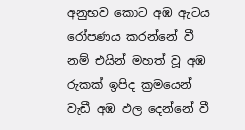අනුභව කොට අඹ ඇටය රෝපණය කරන්නේ වී නම් එයින් මහත් වූ අඹ රුකක්‌ ඉපිද ක්‍රමයෙන් වැඩී අඹ ඵල දෙන්නේ වී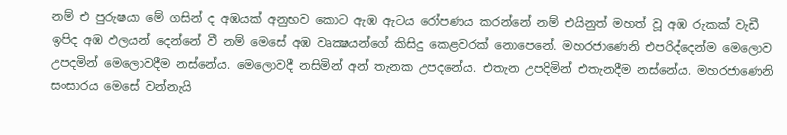නම් එ පුරුෂයා මේ ගසින් ද අඹයක්‌ අනුභව කොට ඇඹ ඇටය රෝපණය කරන්නේ නම් එයිනුත් මහත් වූ අඹ රුකක්‌ වැඩී ඉපිද අඹ ඵලයන් දෙන්නේ වී නම් මෙසේ අඹ වෘක්‍ෂයන්ගේ කිසිදු කෙළවරක්‌ නොපෙනේ. මහරජාණෙනි එපරිද්දෙන්ම මෙලොව උපදමින් මෙලොවදීම නස්‌නේය. මෙලොවදී නසිමින් අන් තැනක උපදනේය. එතැන උපදිමින් එතැනදීම නස්‌නේය. මහරජාණෙනි සංසාරය මෙසේ වන්නැයි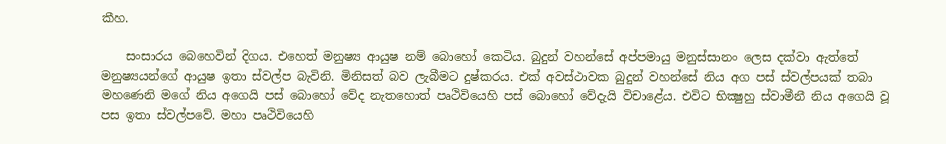කීහ.

    සංසාරය බෙහෙවින් දිගය. එහෙත් මනුෂ්‍ය ආයුෂ නම් බොහෝ කෙටිය. බුදුන් වහන්සේ අප්පමායු මනුස්‌සානං ලෙස දක්‌වා ඇත්තේ මනුෂ්‍යයන්ගේ ආයුෂ ඉතා ස්‌වල්ප බැවිනි. මිනිසත් බව ලැබීමට දුෂ්කරය. එක්‌ අවස්‌ථාවක බුදුන් වහන්සේ නිය අග පස්‌ ස්‌වල්පයක්‌ තබා මහණෙනි මගේ නිය අගෙයි පස්‌ බොහෝ වේද නැතහොත් පෘථිවියෙහි පස්‌ බොහෝ වේදැයි විචාළේය. එවිට භික්‍ෂුහු ස්‌වාමීනී නිය අගෙයි වූ පස ඉතා ස්‌වල්පවේ. මහා පෘථිවියෙහි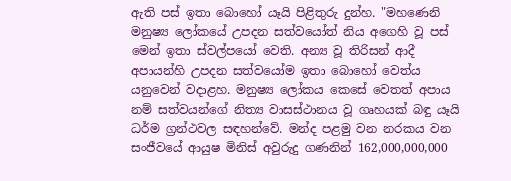ඇති පස්‌ ඉතා බොහෝ යෑයි පිළිතුරු දුන්හ. "මහණෙනි මනුෂ්‍ය ලෝකයේ උපදන සත්වයෝත් නිය අගෙහි වූ පස්‌ මෙන් ඉතා ස්‌වල්පයෝ වෙති. අන්‍ය වූ තිරිසන් ආදී අපායන්හි උපදන සත්වයෝම ඉතා බොහෝ වෙත්ය යනුවෙන් වදාළහ. මනුෂ්‍ය ලෝකය කෙසේ වෙතත් අපාය නම් සත්වයන්ගේ නිත්‍ය වාසස්‌ථානය වූ ගෘහයක්‌ බඳු යෑයි ධර්ම ග්‍රන්ථවල සඳහන්වේ. මන්ද පළමු වන නරකය වන සංජීවයේ ආයුෂ මිනිස්‌ අවුරුදු ගණනින් 162,000,000,000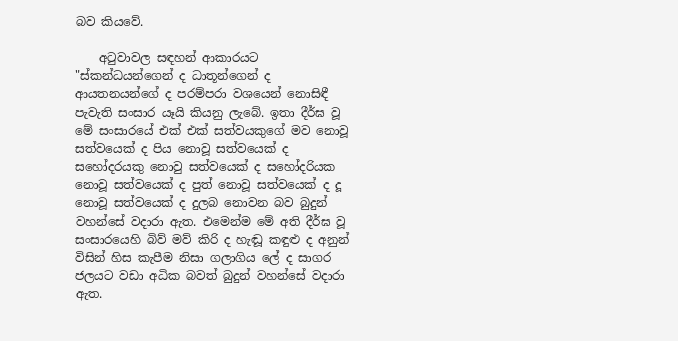බව කියවේ.

    අටුවාවල සඳහන් ආකාරයට "ස්‌කන්ධයන්ගෙන් ද ධාතූන්ගෙන් ද ආයතනයන්ගේ ද පරම්පරා වශයෙන් නොසිඳී පැවැති සංසාර යෑයි කියනු ලැබේ. ඉතා දීර්ඝ වූ මේ සංසාරයේ එක්‌ එක්‌ සත්වයකුගේ මව නොවූ සත්වයෙක්‌ ද පිය නොවූ සත්වයෙක්‌ ද සහෝදරයකු නොවු සත්වයෙක්‌ ද සහෝදරියක නොවූ සත්වයෙක්‌ ද පුත් නොවූ සත්වයෙක්‌ ද දූ නොවූ සත්වයෙක්‌ ද දුලබ නොවන බව බුදුන් වහන්සේ වදාරා ඇත. එමෙන්ම මේ අති දීර්ඝ වූ සංසාරයෙහි බිව් මව් කිරි ද හැඬූ කඳුළු ද අනුන් විසින් හිස කැපීම නිසා ගලාගිය ලේ ද සාගර ජලයට වඩා අධික බවත් බුදුන් වහන්සේ වදාරා ඇත.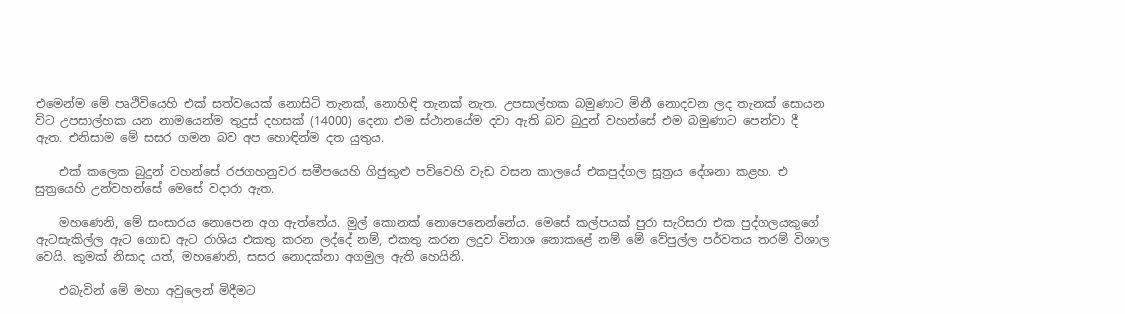එමෙන්ම මේ පෘථිවියෙහි එක්‌ සත්වයෙක්‌ නොසිටි තැනක්‌, නොහිඳි තැනක්‌ නැත. උපසාල්හක බමුණාට මිනී නොදවන ලද තැනක්‌ සොයන විට උපසාල්හක යන නාමයෙන්ම තුදුස්‌ දහසක්‌ (14000) දෙනා එම ස්‌ථානයේම දවා ඇති බව බුදුන් වහන්සේ එම බමුණාට පෙන්වා දී ඇත. එනිසාම මේ සසර ගමන බව අප හොඳින්ම දත යුතුය.

    එක්‌ කලෙක බුදුන් වහන්සේ රජගහනුවර සමීපයෙහි ගිජුකුළු පව්වෙහි වැඩ වසන කාලයේ එකපුද්ගල සූත්‍රය දේශනා කළහ. එ සුත්‍රයෙහි උන්වහන්සේ මෙසේ වදාරා ඇත.

    මහණෙනි, මේ සංසාරය නොපෙන අග ඇත්තේය. මුල් කොනක්‌ නොපෙනෙන්නේය. මෙසේ කල්පයක්‌ පුරා සැරිසරා එක පුද්ගලයකුගේ ඇටසැකිල්ල ඇට ගොඩ ඇට රාශිය එකතු කරන ලද්දේ නම්, එකතු කරන ලදුව විනාශ නොකළේ නම් මේ වේපුල්ල පර්වතය තරම් විශාල වෙයි. කුමක්‌ නිසාද යත්, මහණෙනි, සසර නොදක්‌නා අගමුල ඇති හෙයිනි.

    එබැවින් මේ මහා අවුලෙන් මිදීමට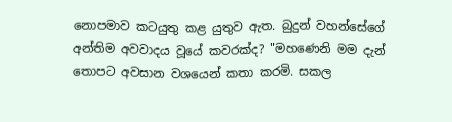නොපමාව කටයුතු කළ යුතුව ඇත. බුදුන් වහන්සේගේ අන්තිම අවවාදය වූයේ කවරක්‌ද? "මහණෙනි මම දැන් තොපට අවසාන වශයෙන් කතා කරමි. සකල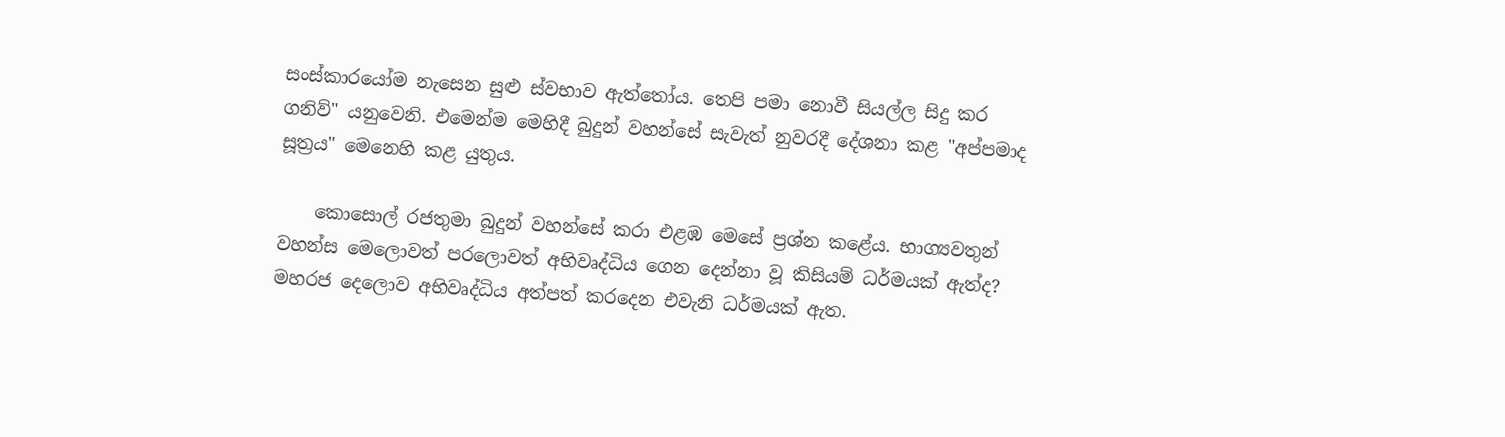සංස්‌කාරයෝම නැසෙන සුළු ස්‌වභාව ඇත්තෝය. තෙපි පමා නොවී සියල්ල සිදු කර ගනිව්" යනුවෙනි. එමෙන්ම මෙහිදී බුදුන් වහන්සේ සැවැත් නුවරදී දේශනා කළ "අප්පමාද සූත්‍රය" මෙනෙහි කළ යුතුය.

    කොසොල් රජතුමා බුදුන් වහන්සේ කරා එළඹ මෙසේ ප්‍රශ්න කළේය. භාග්‍යවතුන් වහන්ස මෙලොවත් පරලොවත් අභිවෘද්ධිය ගෙන දෙන්නා වූ කිසියම් ධර්මයක්‌ ඇත්ද? මහරජ දෙලොව අභිවෘද්ධිය අත්පත් කරදෙන එවැනි ධර්මයක්‌ ඇත.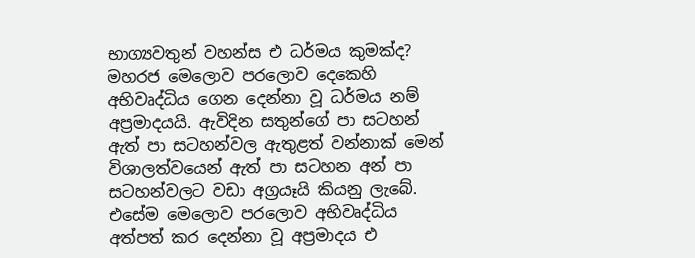භාග්‍යවතුන් වහන්ස එ ධර්මය කුමක්‌ද? මහරජ මෙලොව පරලොව දෙකෙහි අභිවෘද්ධිය ගෙන දෙන්නා වූ ධර්මය නම් අප්‍රමාදයයි. ඇවිදින සතුන්ගේ පා සටහන් ඇත් පා සටහන්වල ඇතුළත් වන්නාක්‌ මෙන් විශාලත්වයෙන් ඇත් පා සටහන අන් පා සටහන්වලට වඩා අග්‍රයෑයි කියනු ලැබේ. එසේම මෙලොව පරලොව අභිවෘද්ධිය අත්පත් කර දෙන්නා වූ අප්‍රමාදය එ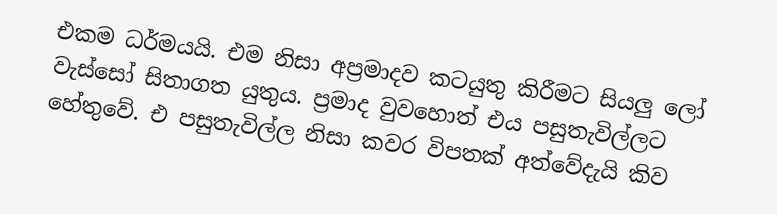එකම ධර්මයයි. එම නිසා අප්‍රමාදව කටයුතු කිරීමට සියලු ලෝ වැස්‌සෝ සිතාගත යුතුය. ප්‍රමාද වුවහොත් එය පසුතැවිල්ලට හේතුවේ. එ පසුතැවිල්ල නිසා කවර විපතක්‌ අත්වේදැයි කිව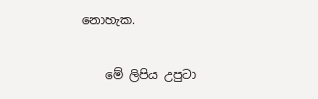නොහැක.

    මේ ලිපිය උපුටා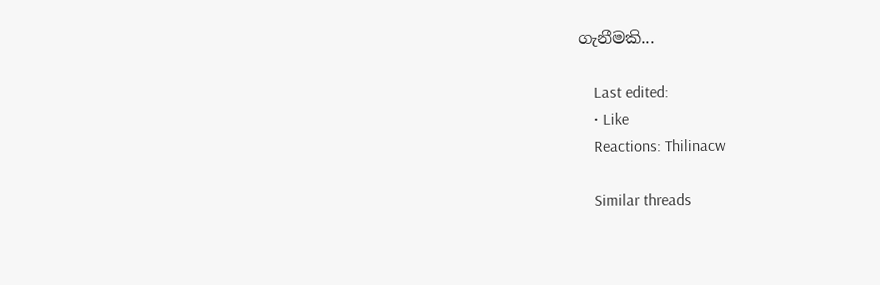ගැනීමකි...

    Last edited:
    • Like
    Reactions: Thilinacw

    Similar threads